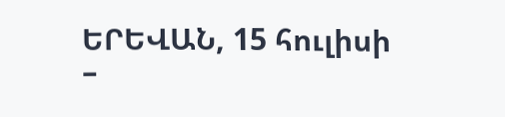ԵՐԵՎԱՆ, 15 հուլիսի –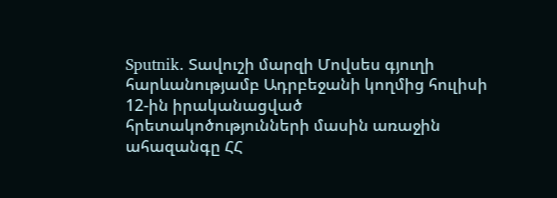Sputnik. Տավուշի մարզի Մովսես գյուղի հարևանությամբ Ադրբեջանի կողմից հուլիսի 12-ին իրականացված հրետակոծությունների մասին առաջին ահազանգը ՀՀ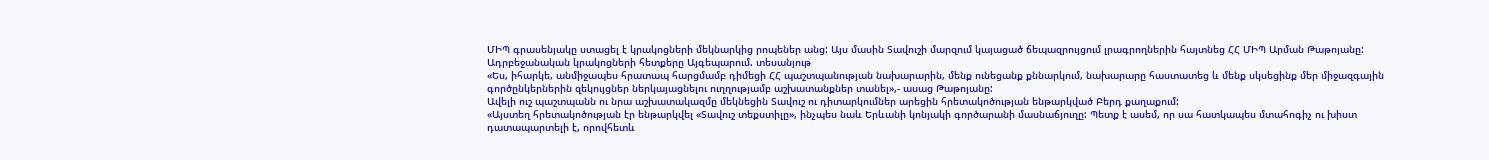ՄԻՊ գրասենյակը ստացել է կրակոցների մեկնարկից րոպեներ անց: Այս մասին Տավուշի մարզում կայացած ճեպազրույցում լրագրողներին հայտնեց ՀՀ ՄԻՊ Արման Թաթոյանը:
Ադրբեջանական կրակոցների հետքերը Այգեպարում. տեսանյութ
«Ես, իհարկե, անմիջապես հրատապ հարցմամբ դիմեցի ՀՀ պաշտպանության նախարարին, մենք ունեցանք քննարկում, նախարարը հաստատեց և մենք սկսեցինք մեր միջազգային գործընկերներին զեկույցներ ներկայացնելու ուղղությամբ աշխատանքներ տանել»,- ասաց Թաթոյանը:
Ավելի ուշ պաշտպանն ու նրա աշխատակազմը մեկնեցին Տավուշ ու դիտարկումներ արեցին հրետակոծության ենթարկված Բերդ քաղաքում:
«Այստեղ հրետակոծության էր ենթարկվել «Տավուշ տեքստիլը», ինչպես նաև Երևանի կոնյակի գործարանի մասնաճյուղը: Պետք է ասեմ, որ սա հատկապես մտահոգիչ ու խիստ դատապարտելի է, որովհետև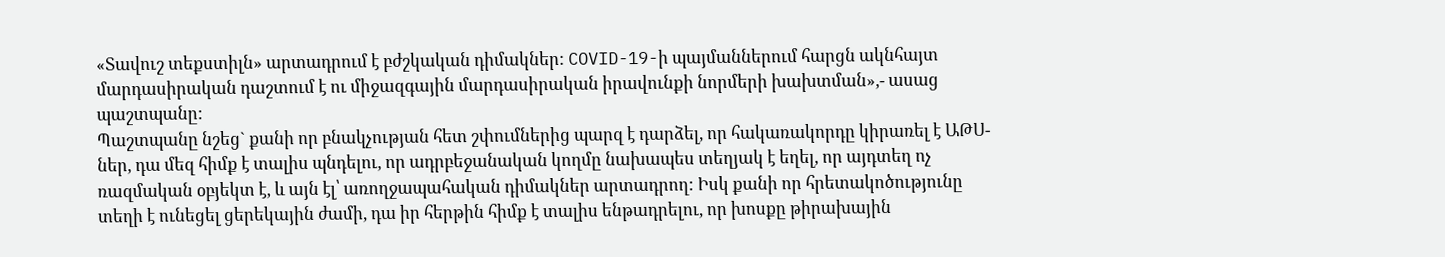«Տավուշ տեքստիլն» արտադրում է բժշկական դիմակներ: COVID-19-ի պայմաններում հարցն ակնհայտ մարդասիրական դաշտում է ու միջազգային մարդասիրական իրավունքի նորմերի խախտման»,- ասաց պաշտպանը:
Պաշտպանը նշեց` քանի որ բնակչության հետ շփումներից պարզ է դարձել, որ հակառակորդը կիրառել է ԱԹՍ-ներ, դա մեզ հիմք է տալիս պնդելու, որ ադրբեջանական կողմը նախապես տեղյակ է եղել, որ այդտեղ ոչ ռազմական օբյեկտ է, և այն էլ՝ առողջապահական դիմակներ արտադրող: Իսկ քանի որ հրետակոծությունը տեղի է ունեցել ցերեկային ժամի, դա իր հերթին հիմք է տալիս ենթադրելու, որ խոսքը թիրախային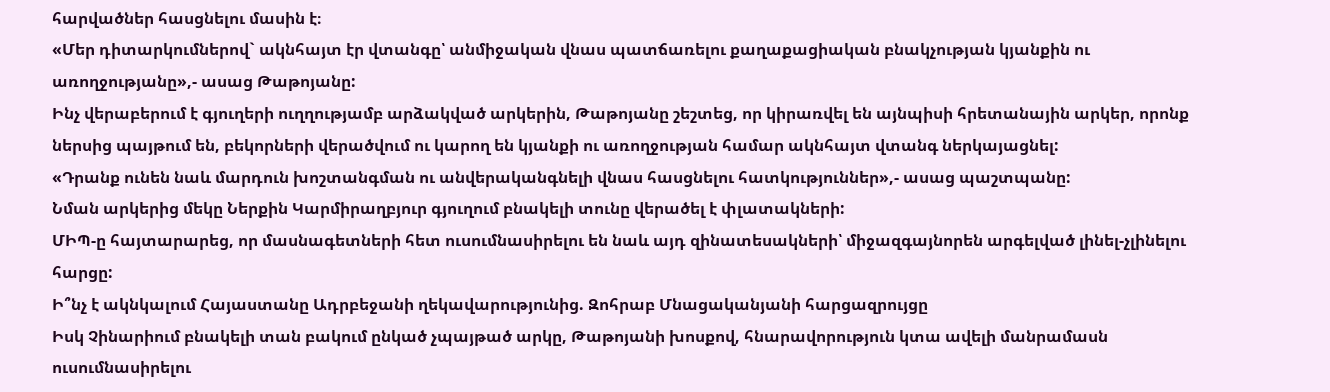հարվածներ հասցնելու մասին է։
«Մեր դիտարկումներով` ակնհայտ էր վտանգը՝ անմիջական վնաս պատճառելու քաղաքացիական բնակչության կյանքին ու առողջությանը»,- ասաց Թաթոյանը:
Ինչ վերաբերում է գյուղերի ուղղությամբ արձակված արկերին, Թաթոյանը շեշտեց, որ կիրառվել են այնպիսի հրետանային արկեր, որոնք ներսից պայթում են, բեկորների վերածվում ու կարող են կյանքի ու առողջության համար ակնհայտ վտանգ ներկայացնել:
«Դրանք ունեն նաև մարդուն խոշտանգման ու անվերականգնելի վնաս հասցնելու հատկություններ»,- ասաց պաշտպանը:
Նման արկերից մեկը Ներքին Կարմիրաղբյուր գյուղում բնակելի տունը վերածել է փլատակների:
ՄԻՊ-ը հայտարարեց, որ մասնագետների հետ ուսումնասիրելու են նաև այդ զինատեսակների՝ միջազգայնորեն արգելված լինել-չլինելու հարցը:
Ի՞նչ է ակնկալում Հայաստանը Ադրբեջանի ղեկավարությունից. Զոհրաբ Մնացականյանի հարցազրույցը
Իսկ Չինարիում բնակելի տան բակում ընկած չպայթած արկը, Թաթոյանի խոսքով, հնարավորություն կտա ավելի մանրամասն ուսումնասիրելու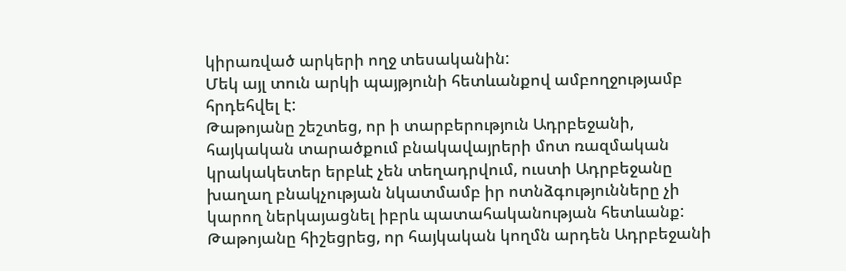կիրառված արկերի ողջ տեսականին:
Մեկ այլ տուն արկի պայթյունի հետևանքով ամբողջությամբ հրդեհվել է:
Թաթոյանը շեշտեց, որ ի տարբերություն Ադրբեջանի, հայկական տարածքում բնակավայրերի մոտ ռազմական կրակակետեր երբևէ չեն տեղադրվում, ուստի Ադրբեջանը խաղաղ բնակչության նկատմամբ իր ոտնձգությունները չի կարող ներկայացնել իբրև պատահականության հետևանք:
Թաթոյանը հիշեցրեց, որ հայկական կողմն արդեն Ադրբեջանի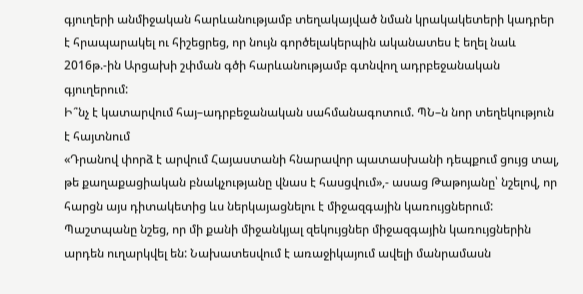գյուղերի անմիջական հարևանությամբ տեղակայված նման կրակակետերի կադրեր է հրապարակել ու հիշեցրեց, որ նույն գործելակերպին ականատես է եղել նաև 2016թ.-ին Արցախի շփման գծի հարևանությամբ գտնվող ադրբեջանական գյուղերում:
Ի՞նչ է կատարվում հայ–ադրբեջանական սահմանագոտում. ՊՆ–ն նոր տեղեկություն է հայտնում
«Դրանով փորձ է արվում Հայաստանի հնարավոր պատասխանի դեպքում ցույց տալ, թե քաղաքացիական բնակչությանը վնաս է հասցվում»,- ասաց Թաթոյանը՝ նշելով, որ հարցն այս դիտակետից ևս ներկայացնելու է միջազգային կառույցներում:
Պաշտպանը նշեց, որ մի քանի միջանկյալ զեկույցներ միջազգային կառույցներին արդեն ուղարկվել են: Նախատեսվում է առաջիկայում ավելի մանրամասն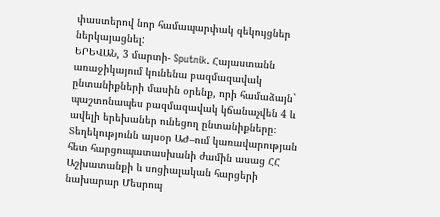փաստերով նոր համապարփակ զեկույցներ ներկայացնել:
ԵՐԵՎԱՆ, 3 մարտի- Sputnik. Հայաստանն առաջիկայում կունենա բազմազավակ ընտանիքների մասին օրենք, որի համաձայն` պաշտոնապես բազմազավակ կճանաչվեն 4 և ավելի երեխաներ ունեցող ընտանիքները։
Տեղեկությունն այսօր ԱԺ–ում կառավարության հետ հարցուպատասխանի ժամին ասաց ՀՀ Աշխատանքի և սոցիալական հարցերի նախարար Մեսրոպ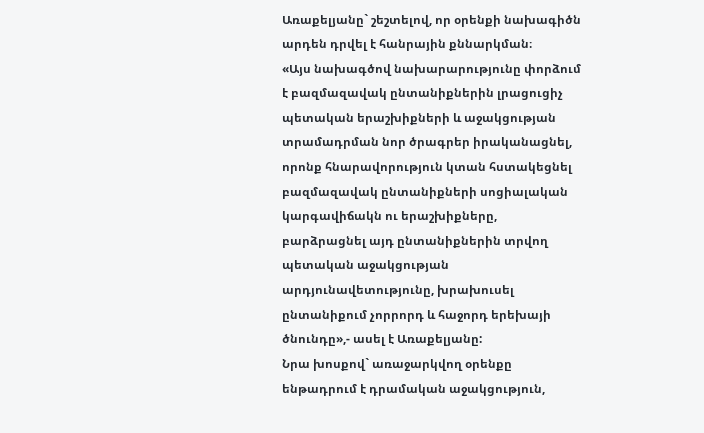Առաքելյանը` շեշտելով, որ օրենքի նախագիծն արդեն դրվել է հանրային քննարկման։
«Այս նախագծով նախարարությունը փորձում է բազմազավակ ընտանիքներին լրացուցիչ պետական երաշխիքների և աջակցության տրամադրման նոր ծրագրեր իրականացնել, որոնք հնարավորություն կտան հստակեցնել բազմազավակ ընտանիքների սոցիալական կարգավիճակն ու երաշխիքները, բարձրացնել այդ ընտանիքներին տրվող պետական աջակցության արդյունավետությունը, խրախուսել ընտանիքում չորրորդ և հաջորդ երեխայի ծնունդը»,- ասել է Առաքելյանը:
Նրա խոսքով` առաջարկվող օրենքը ենթադրում է դրամական աջակցություն,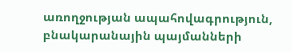առողջության ապահովագրություն, բնակարանային պայմանների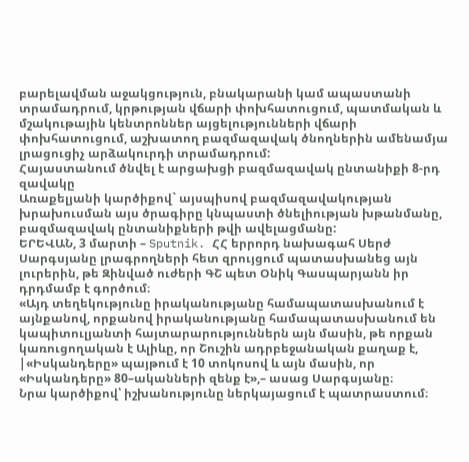բարելավման աջակցություն, բնակարանի կամ ապաստանի տրամադրում, կրթության վճարի փոխհատուցում, պատմական և մշակութային կենտրոններ այցելությունների վճարի փոխհատուցում, աշխատող բազմազավակ ծնողներին ամենամյա լրացուցիչ արձակուրդի տրամադրում:
Հայաստանում ծնվել է արցախցի բազմազավակ ընտանիքի 8-րդ զավակը
Առաքելյանի կարծիքով` այսպիսով բազմազավակության խրախուսման այս ծրագիրը կնպաստի ծնելիության խթանմանը, բազմազավակ ընտանիքների թվի ավելացմանը:
ԵՐԵՎԱՆ, 3 մարտի – Sputnik. ՀՀ երրորդ նախագահ Սերժ Սարգսյանը լրագրողների հետ զրույցում պատասխանեց այն լուրերին, թե Զինված ուժերի ԳՇ պետ Օնիկ Գասպարյանն իր դրդմամբ է գործում։
«Այդ տեղեկությունը իրականությանը համապատասխանում է այնքանով, որքանով իրականությանը համապատասխանում են կապիտուլյանտի հայտարարություններն այն մասին, թե որքան կառուցողական է Ալիևը, որ Շուշին ադրբեջանական քաղաք է, |«Իսկանդերը» պայթում է 10 տոկոսով և այն մասին, որ «Իսկանդերը» 80–ականների զենք է»,– ասաց Սարգսյանը։
Նրա կարծիքով՝ իշխանությունը ներկայացում է պատրաստում։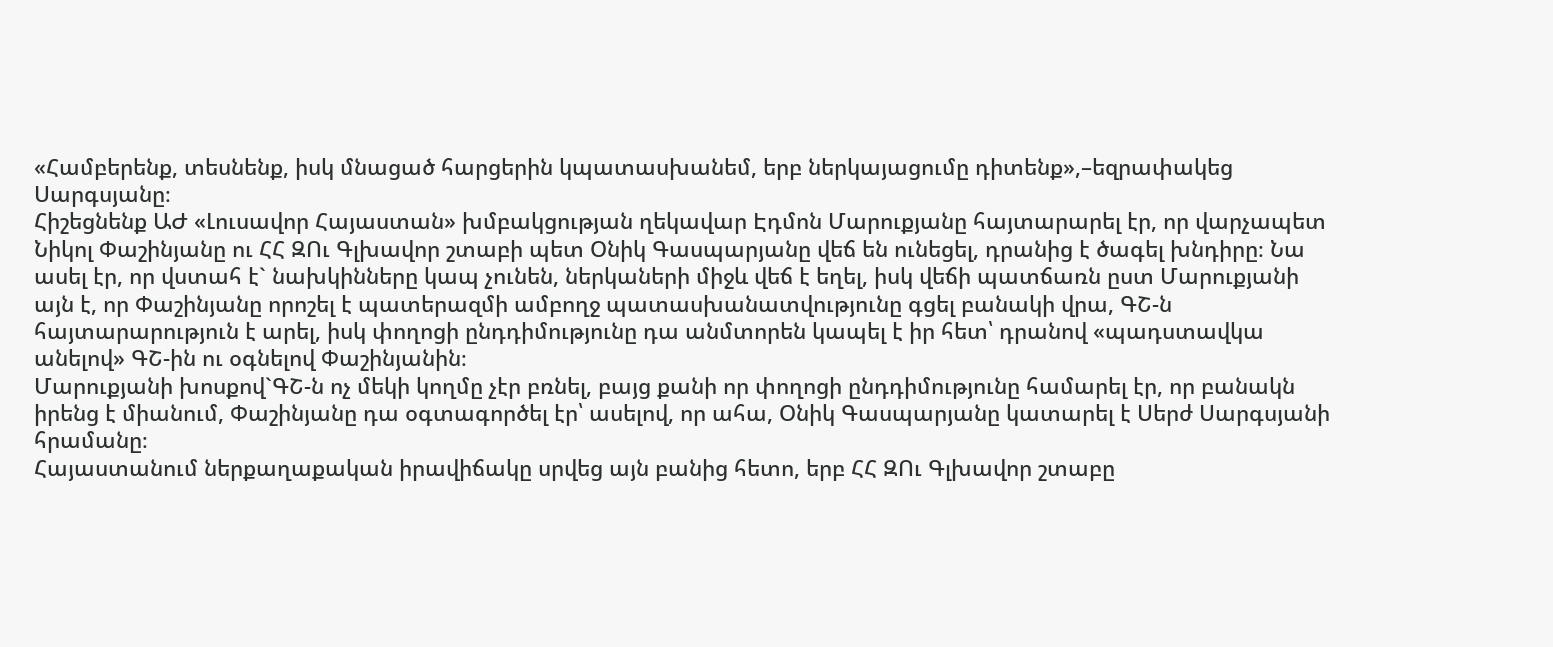«Համբերենք, տեսնենք, իսկ մնացած հարցերին կպատասխանեմ, երբ ներկայացումը դիտենք»,–եզրափակեց Սարգսյանը։
Հիշեցնենք ԱԺ «Լուսավոր Հայաստան» խմբակցության ղեկավար Էդմոն Մարուքյանը հայտարարել էր, որ վարչապետ Նիկոլ Փաշինյանը ու ՀՀ ԶՈւ Գլխավոր շտաբի պետ Օնիկ Գասպարյանը վեճ են ունեցել, դրանից է ծագել խնդիրը։ Նա ասել էր, որ վստահ է` նախկինները կապ չունեն, ներկաների միջև վեճ է եղել, իսկ վեճի պատճառն ըստ Մարուքյանի այն է, որ Փաշինյանը որոշել է պատերազմի ամբողջ պատասխանատվությունը գցել բանակի վրա, ԳՇ-ն հայտարարություն է արել, իսկ փողոցի ընդդիմությունը դա անմտորեն կապել է իր հետ՝ դրանով «պադստավկա անելով» ԳՇ-ին ու օգնելով Փաշինյանին։
Մարուքյանի խոսքով`ԳՇ-ն ոչ մեկի կողմը չէր բռնել, բայց քանի որ փողոցի ընդդիմությունը համարել էր, որ բանակն իրենց է միանում, Փաշինյանը դա օգտագործել էր՝ ասելով, որ ահա, Օնիկ Գասպարյանը կատարել է Սերժ Սարգսյանի հրամանը։
Հայաստանում ներքաղաքական իրավիճակը սրվեց այն բանից հետո, երբ ՀՀ ԶՈւ Գլխավոր շտաբը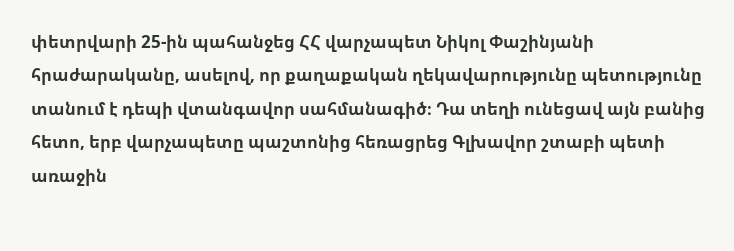փետրվարի 25-ին պահանջեց ՀՀ վարչապետ Նիկոլ Փաշինյանի հրաժարականը, ասելով, որ քաղաքական ղեկավարությունը պետությունը տանում է դեպի վտանգավոր սահմանագիծ։ Դա տեղի ունեցավ այն բանից հետո, երբ վարչապետը պաշտոնից հեռացրեց Գլխավոր շտաբի պետի առաջին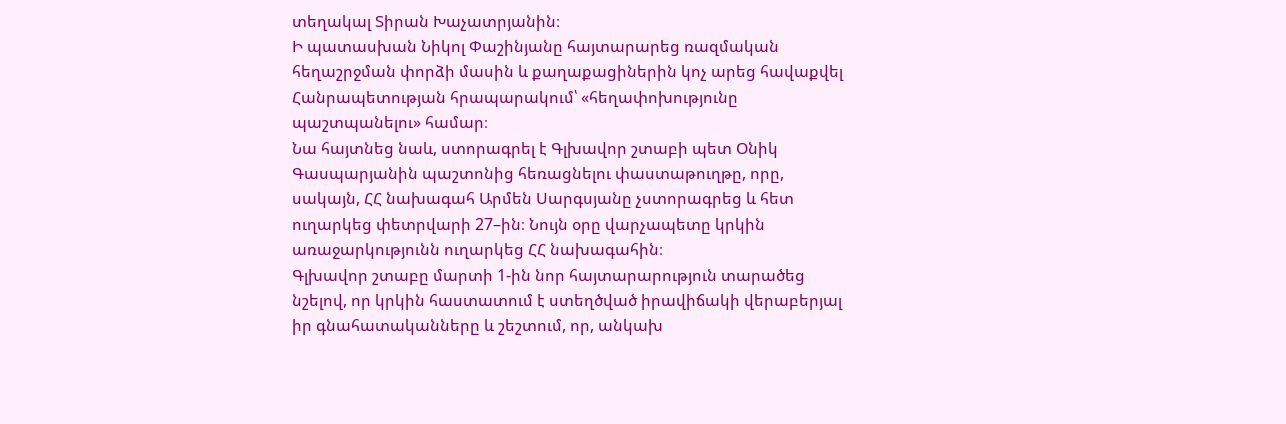տեղակալ Տիրան Խաչատրյանին։
Ի պատասխան Նիկոլ Փաշինյանը հայտարարեց ռազմական հեղաշրջման փորձի մասին և քաղաքացիներին կոչ արեց հավաքվել Հանրապետության հրապարակում՝ «հեղափոխությունը պաշտպանելու» համար։
Նա հայտնեց նաև, ստորագրել է Գլխավոր շտաբի պետ Օնիկ Գասպարյանին պաշտոնից հեռացնելու փաստաթուղթը, որը, սակայն, ՀՀ նախագահ Արմեն Սարգսյանը չստորագրեց և հետ ուղարկեց փետրվարի 27–ին։ Նույն օրը վարչապետը կրկին առաջարկությունն ուղարկեց ՀՀ նախագահին։
Գլխավոր շտաբը մարտի 1-ին նոր հայտարարություն տարածեց նշելով, որ կրկին հաստատում է ստեղծված իրավիճակի վերաբերյալ իր գնահատականները և շեշտում, որ, անկախ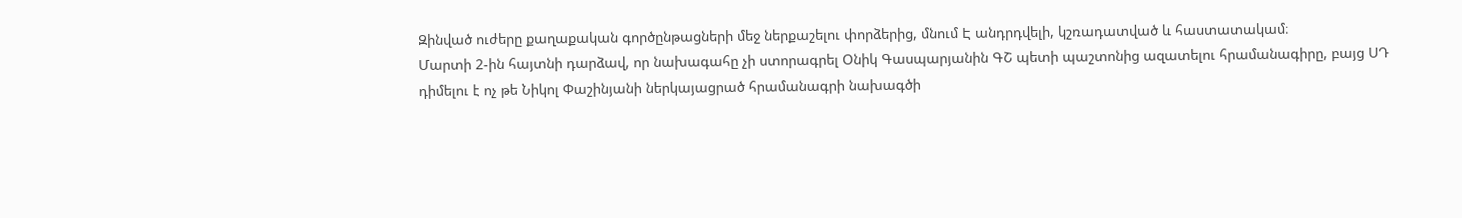Զինված ուժերը քաղաքական գործընթացների մեջ ներքաշելու փորձերից, մնում Է անդրդվելի, կշռադատված և հաստատակամ։
Մարտի 2-ին հայտնի դարձավ, որ նախագահը չի ստորագրել Օնիկ Գասպարյանին ԳՇ պետի պաշտոնից ազատելու հրամանագիրը, բայց ՍԴ դիմելու է ոչ թե Նիկոլ Փաշինյանի ներկայացրած հրամանագրի նախագծի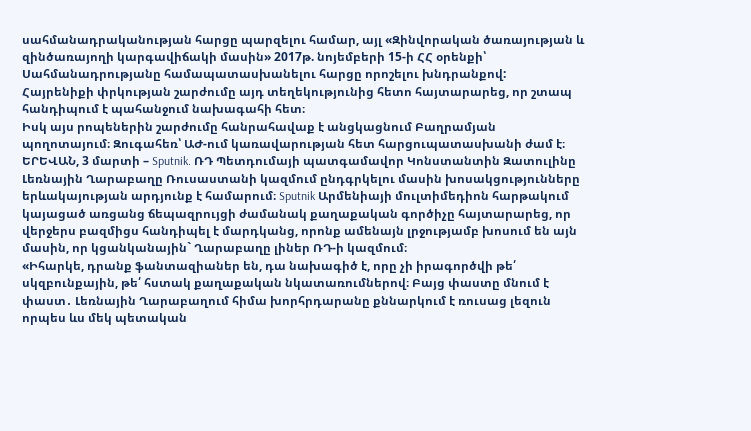սահմանադրականության հարցը պարզելու համար, այլ «Զինվորական ծառայության և զինծառայողի կարգավիճակի մասին» 2017թ. նոյեմբերի 15-ի ՀՀ օրենքի՝ Սահմանադրությանը համապատասխանելու հարցը որոշելու խնդրանքով:
Հայրենիքի փրկության շարժումը այդ տեղեկությունից հետո հայտարարեց, որ շտապ հանդիպում է պահանջում նախագահի հետ։
Իսկ այս րոպեներին շարժումը հանրահավաք է անցկացնում Բաղրամյան պողոտայում։ Զուգահեռ՝ ԱԺ-ում կառավարության հետ հարցուպատասխանի ժամ է։
ԵՐԵՎԱՆ, 3 մարտի – Sputnik. ՌԴ Պետդումայի պատգամավոր Կոնստանտին Զատուլինը Լեռնային Ղարաբաղը Ռուսաստանի կազմում ընդգրկելու մասին խոսակցությունները երևակայության արդյունք է համարում։ Sputnik Արմենիայի մուլտիմեդիոն հարթակում կայացած առցանց ճեպազրույցի ժամանակ քաղաքական գործիչը հայտարարեց, որ վերջերս բազմիցս հանդիպել է մարդկանց, որոնք ամենայն լրջությամբ խոսում են այն մասին, որ կցանկանային` Ղարաբաղը լիներ ՌԴ-ի կազմում։
«Իհարկե, դրանք ֆանտազիաներ են, դա նախագիծ է, որը չի իրագործվի թե՛ սկզբունքային, թե՛ հստակ քաղաքական նկատառումներով։ Բայց փաստը մնում է փաստ․ Լեռնային Ղարաբաղում հիմա խորհրդարանը քննարկում է ռուսաց լեզուն որպես ևս մեկ պետական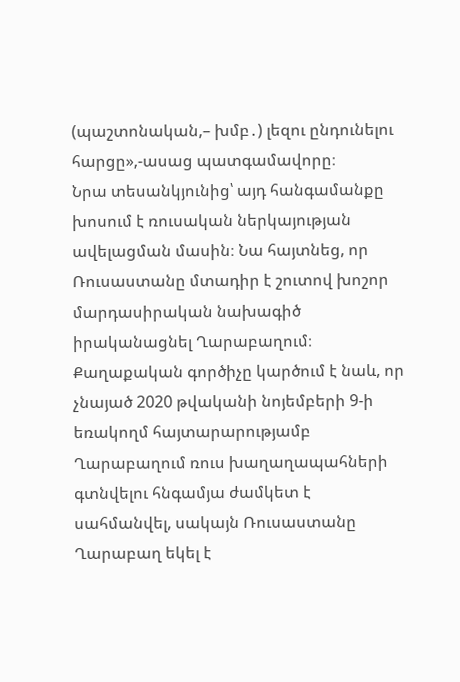(պաշտոնական,– խմբ․) լեզու ընդունելու հարցը»,-ասաց պատգամավորը։
Նրա տեսանկյունից՝ այդ հանգամանքը խոսում է ռուսական ներկայության ավելացման մասին։ Նա հայտնեց, որ Ռուսաստանը մտադիր է շուտով խոշոր մարդասիրական նախագիծ իրականացնել Ղարաբաղում։
Քաղաքական գործիչը կարծում է նաև, որ չնայած 2020 թվականի նոյեմբերի 9-ի եռակողմ հայտարարությամբ Ղարաբաղում ռուս խաղաղապահների գտնվելու հնգամյա ժամկետ է սահմանվել, սակայն Ռուսաստանը Ղարաբաղ եկել է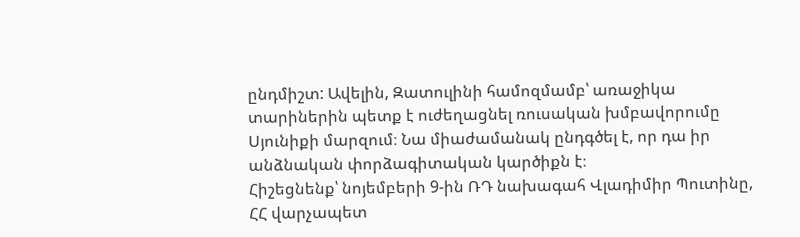ընդմիշտ: Ավելին, Զատուլինի համոզմամբ՝ առաջիկա տարիներին պետք է ուժեղացնել ռուսական խմբավորումը Սյունիքի մարզում։ Նա միաժամանակ ընդգծել է, որ դա իր անձնական փորձագիտական կարծիքն է։
Հիշեցնենք՝ նոյեմբերի 9-ին ՌԴ նախագահ Վլադիմիր Պուտինը, ՀՀ վարչապետ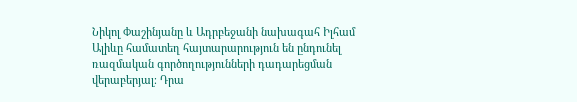Նիկոլ Փաշինյանը և Ադրբեջանի նախագահ Իլհամ Ալիևը համատեղ հայտարարություն են ընդունել ռազմական գործողությունների դադարեցման վերաբերյալ։ Դրա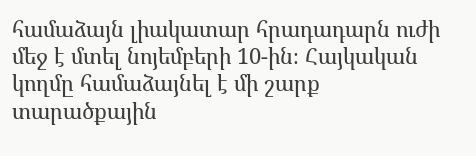համաձայն լիակատար հրադադարն ուժի մեջ է մտել նոյեմբերի 10-ին։ Հայկական կողմը համաձայնել է մի շարք տարածքային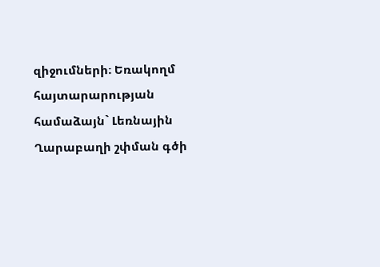զիջումների։ Եռակողմ հայտարարության համաձայն` Լեռնային Ղարաբաղի շփման գծի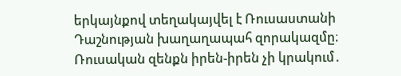երկայնքով տեղակայվել է Ռուսաստանի Դաշնության խաղաղապահ զորակազմը։
Ռուսական զենքն իրեն-իրեն չի կրակում․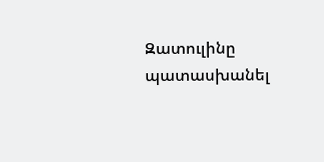Զատուլինը պատասխանել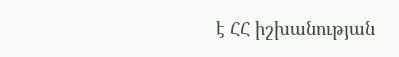է ՀՀ իշխանության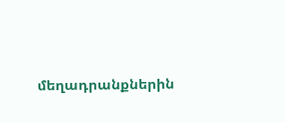մեղադրանքներին